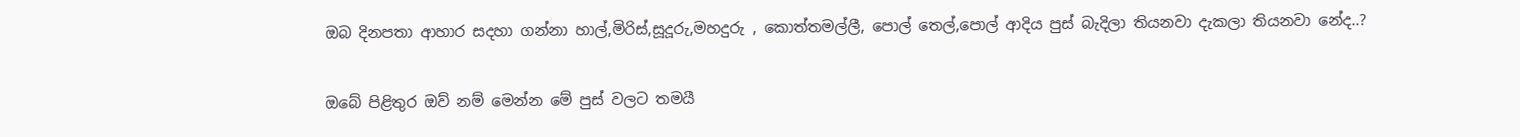ඔබ දිනපතා ආහාර සදහා ගන්නා හාල්,මිරිස්,සූදූරු,මහදුරු , කොත්තමල්ලී, පොල් තෙල්,පොල් ආදිය පුස් බැදිලා තියනවා දැකලා තියනවා නේද..?

ඔබේ පිළිතුර ඔව් නම් මෙන්න මේ පුස් වලට තමයී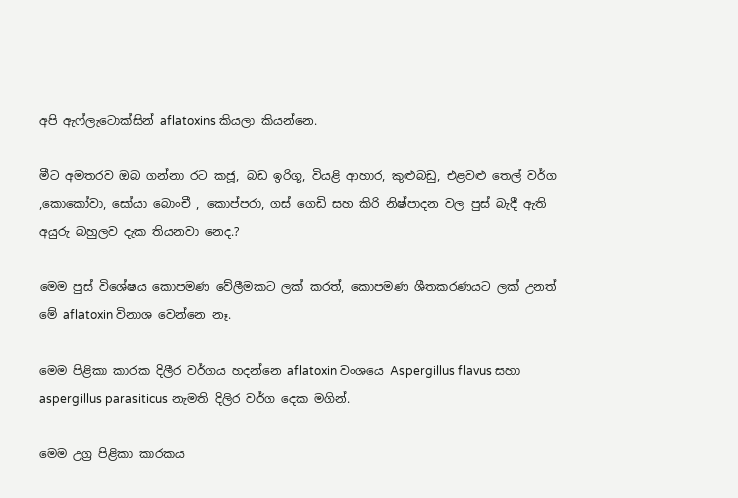අපි ඇෆ්ලැටොක්සින් aflatoxins කියලා කියන්නෙ.

මීට අමතරව ඔබ ගන්නා රට කජූ, බඩ ඉරිගූ, වියළි ආහාර, කුළුබඩු, එළවළු තෙල් වර්ග ,කොකෝවා, සෝයා බොංචී , කොප්පරා, ගස් ගෙඩි සහ කිරි නිෂ්පාදන වල පුස් බැදී ඇති අයුරු බහුලව දැක තියනවා නෙද.?

මෙම පුස් විශේෂය කොපමණ වේලීමකට ලක් කරත්, කොපමණ ශීතකරණයට ලක් උනත් මේ aflatoxin විනාශ වෙන්නෙ නෑ.

මෙම පිළිකා කාරක දිලීර වර්ගය හදන්නෙ aflatoxin වංශයෙ Aspergillus flavus සහා aspergillus parasiticus නැමති දිලිර වර්ග දෙක මගින්.

මෙම උග්‍ර පිළිකා කාරකය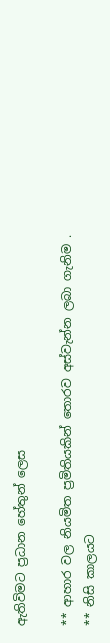ඇතිවිමට ප්‍රධාන හේතුන් ලෙස

** ආහාර වල නියමිත ප්‍රමිතියකින් තොරව අස්වැන්න ලබා ගැනිම .
** නිසි කාලයට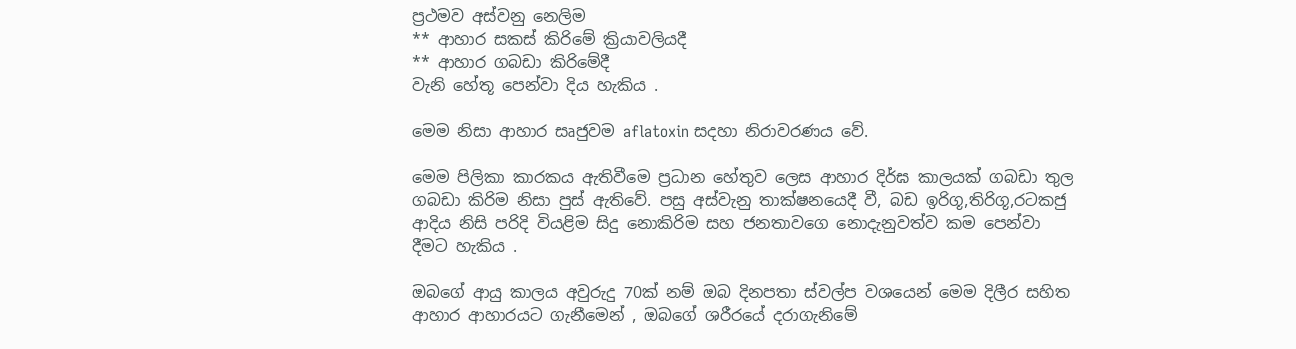ප්‍රථමව අස්වනු නෙලිම
** ආහාර සකස් කිරිමේ ක්‍රියාවලියදී
** ආහාර ගබඩා කිරිමේදී
වැනි හේතූ පෙන්වා දිය හැකිය .

මෙම නිසා ආහාර සෘජුවම aflatoxin සදහා නිරාවරණය වේ.

මෙම පිලිකා කාරකය ඇතිවීමෙ ප්‍රධාන හේතුව ලෙස ආහාර දිර්ඝ කාලයක් ගබඩා තුල ගබඩා කිරිම නිසා පුස් ඇතිවේ. පසු අස්වැනු තාක්ෂනයෙදී වී, බඩ ඉරිගූ,තිරිගූ,රටකජු ආදිය නිසි පරිදි වියළිම සිදු නොකිරිම සහ ජනතාවගෙ නොදැනුවත්ව කම පෙන්වා දීමට හැකිය .

ඔබගේ ආයු කාලය අවුරුදු 70ක් නම් ඔබ දිනපතා ස්වල්ප වශයෙන් මෙම දිලීර සහිත ආහාර ආහාරයට ගැනීමෙන් , ඔබගේ ශරීරයේ දරාගැනිමේ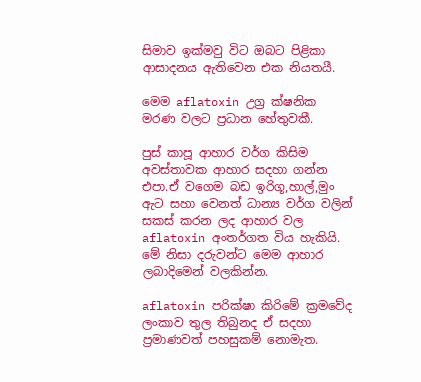සිමාව ඉක්මවු විට ඔබට පිළිකා ආසාදනය ඇතිවෙන එක නියතයී.

මෙම aflatoxin උග්‍ර ක්ෂනික මරණ වලට ප්‍රධාන හේතුවකී.

පුස් කාපූ ආහාර වර්ග කිසිම අවස්තාවක ආහාර සදහා ගන්න එපා.ඒ වගෙම බඩ ඉරිගූ,හාල්,මුං ඇට සහා වෙනත් ධාන්‍ය වර්ග වලින් සකස් කරන ලද ආහාර වල aflatoxin අංතර්ගත විය හැකියි.
මේ නිසා දරුවන්ට මෙම ආහාර ලබාදිමෙන් වලකින්න.

aflatoxin පරික්ෂා කිරිමේ ක්‍රමවේද ලංකාව තුල තිබුනද ඒ සදහා ප්‍රමාණවත් පහසුකම් නොමැත.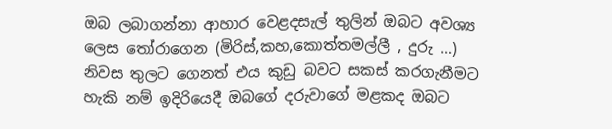ඔබ ලබාගන්නා ආහාර වෙළදසැල් තුලින් ඔබට අවශ්‍ය ලෙස තෝරාගෙන (මිරිස්,කහ,කොත්තමල්ලී , දුරු …) නිවස තුලට ගෙනත් එය කුඩු බවට සකස් කරගැනීමට හැකි නම් ඉදිරියෙදී ඔබගේ දරුවාගේ මළකද ඔබට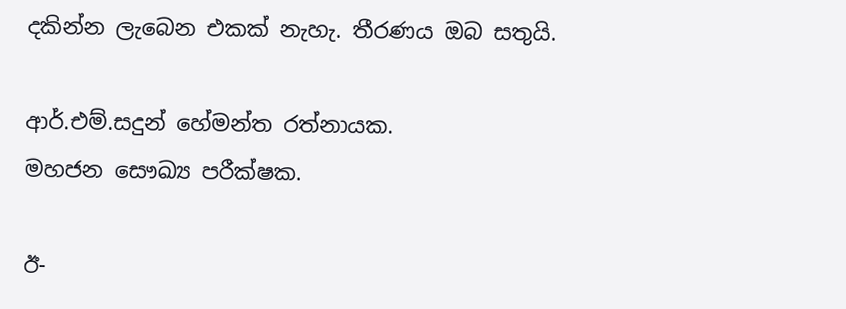දකින්න ලැබෙන එකක් නැහැ. තීරණය ඔබ සතුයි.

ආර්.එම්.සදුන් හේමන්ත රත්නායක.
මහජන සෞඛ්‍ය පරීක්ෂක.

ඊ-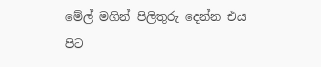මේල් මගින් පිලිතුරු දෙන්න එය පිට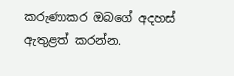කරුණාකර ඔබගේ අදහස් ඇතුළත් කරන්න.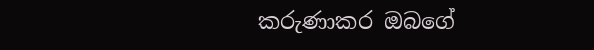කරුණාකර ඔබගේ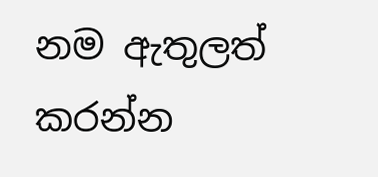නම ඇතුලත් කරන්න